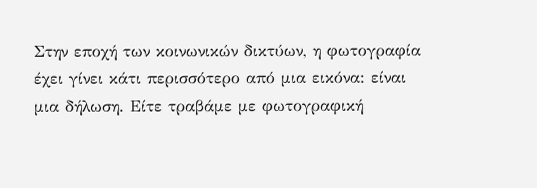Στην εποχή των κοινωνικών δικτύων, η φωτογραφία έχει γίνει κάτι περισσότερο από μια εικόνα: είναι μια δήλωση. Είτε τραβάμε με φωτογραφική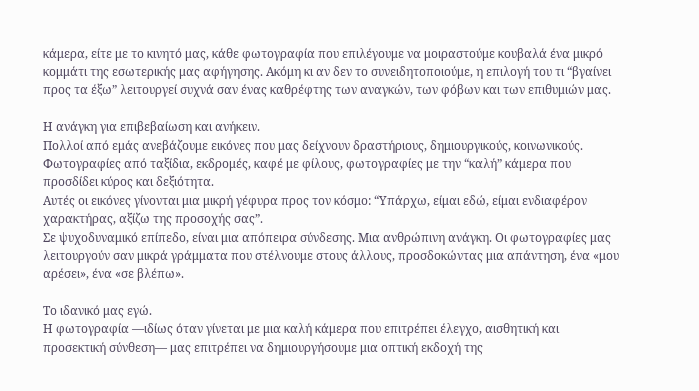κάμερα, είτε με το κινητό μας, κάθε φωτογραφία που επιλέγουμε να μοιραστούμε κουβαλά ένα μικρό κομμάτι της εσωτερικής μας αφήγησης. Ακόμη κι αν δεν το συνειδητοποιούμε, η επιλογή του τι “βγαίνει προς τα έξω” λειτουργεί συχνά σαν ένας καθρέφτης των αναγκών, των φόβων και των επιθυμιών μας.

Η ανάγκη για επιβεβαίωση και ανήκειν.
Πολλοί από εμάς ανεβάζουμε εικόνες που μας δείχνουν δραστήριους, δημιουργικούς, κοινωνικούς. Φωτογραφίες από ταξίδια, εκδρομές, καφέ με φίλους, φωτογραφίες με την “καλή” κάμερα που προσδίδει κύρος και δεξιότητα.
Αυτές οι εικόνες γίνονται μια μικρή γέφυρα προς τον κόσμο: “Υπάρχω, είμαι εδώ, είμαι ενδιαφέρον χαρακτήρας, αξίζω της προσοχής σας”.
Σε ψυχοδυναμικό επίπεδο, είναι μια απόπειρα σύνδεσης. Μια ανθρώπινη ανάγκη. Οι φωτογραφίες μας λειτουργούν σαν μικρά γράμματα που στέλνουμε στους άλλους, προσδοκώντας μια απάντηση, ένα «μου αρέσει», ένα «σε βλέπω».

Το ιδανικό μας εγώ.
Η φωτογραφία —ιδίως όταν γίνεται με μια καλή κάμερα που επιτρέπει έλεγχο, αισθητική και προσεκτική σύνθεση— μας επιτρέπει να δημιουργήσουμε μια οπτική εκδοχή της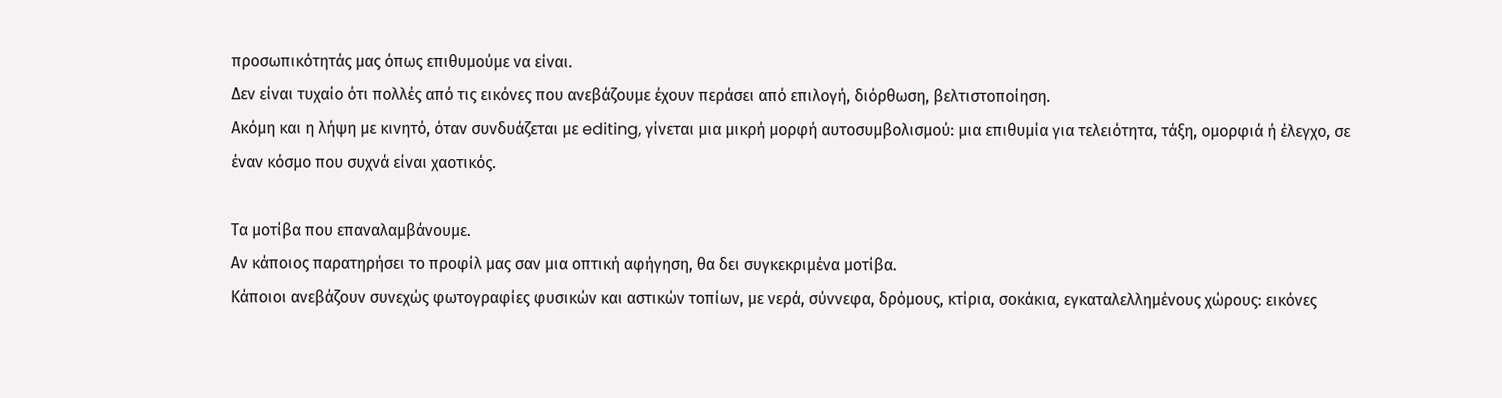προσωπικότητάς μας όπως επιθυμούμε να είναι.
Δεν είναι τυχαίο ότι πολλές από τις εικόνες που ανεβάζουμε έχουν περάσει από επιλογή, διόρθωση, βελτιστοποίηση.
Ακόμη και η λήψη με κινητό, όταν συνδυάζεται με editing, γίνεται μια μικρή μορφή αυτοσυμβολισμού: μια επιθυμία για τελειότητα, τάξη, ομορφιά ή έλεγχο, σε έναν κόσμο που συχνά είναι χαοτικός.

Τα μοτίβα που επαναλαμβάνουμε.
Αν κάποιος παρατηρήσει το προφίλ μας σαν μια οπτική αφήγηση, θα δει συγκεκριμένα μοτίβα.
Κάποιοι ανεβάζουν συνεχώς φωτογραφίες φυσικών και αστικών τοπίων, με νερά, σύννεφα, δρόμους, κτίρια, σοκάκια, εγκαταλελλημένους χώρους: εικόνες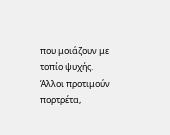που μοιάζουν με τοπίο ψυχής.
Άλλοι προτιμούν πορτρέτα,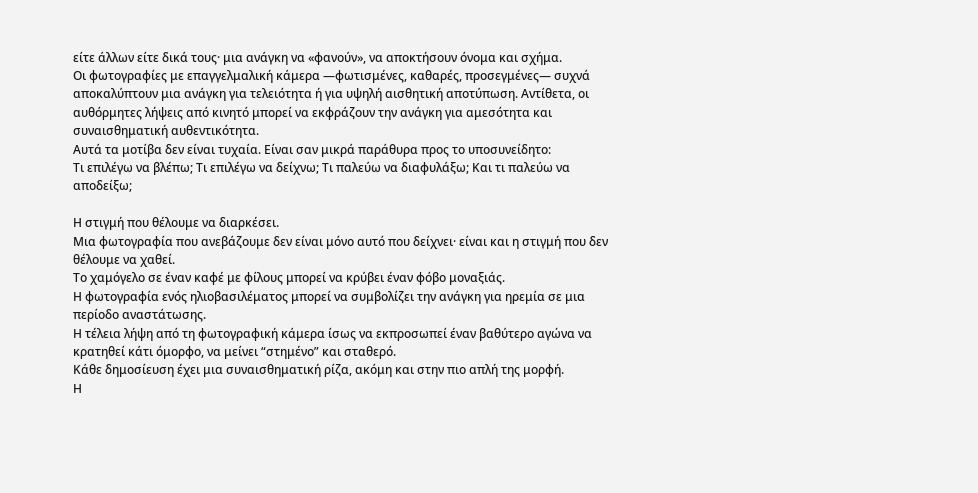είτε άλλων είτε δικά τους· μια ανάγκη να «φανούν», να αποκτήσουν όνομα και σχήμα.
Οι φωτογραφίες με επαγγελμαλική κάμερα —φωτισμένες, καθαρές, προσεγμένες— συχνά αποκαλύπτουν μια ανάγκη για τελειότητα ή για υψηλή αισθητική αποτύπωση. Αντίθετα, οι αυθόρμητες λήψεις από κινητό μπορεί να εκφράζουν την ανάγκη για αμεσότητα και συναισθηματική αυθεντικότητα.
Αυτά τα μοτίβα δεν είναι τυχαία. Είναι σαν μικρά παράθυρα προς το υποσυνείδητο:
Τι επιλέγω να βλέπω; Τι επιλέγω να δείχνω; Τι παλεύω να διαφυλάξω; Και τι παλεύω να αποδείξω;

Η στιγμή που θέλουμε να διαρκέσει.
Μια φωτογραφία που ανεβάζουμε δεν είναι μόνο αυτό που δείχνει· είναι και η στιγμή που δεν θέλουμε να χαθεί.
Το χαμόγελο σε έναν καφέ με φίλους μπορεί να κρύβει έναν φόβο μοναξιάς.
Η φωτογραφία ενός ηλιοβασιλέματος μπορεί να συμβολίζει την ανάγκη για ηρεμία σε μια περίοδο αναστάτωσης.
Η τέλεια λήψη από τη φωτογραφική κάμερα ίσως να εκπροσωπεί έναν βαθύτερο αγώνα να κρατηθεί κάτι όμορφο, να μείνει “στημένο” και σταθερό.
Κάθε δημοσίευση έχει μια συναισθηματική ρίζα, ακόμη και στην πιο απλή της μορφή.
Η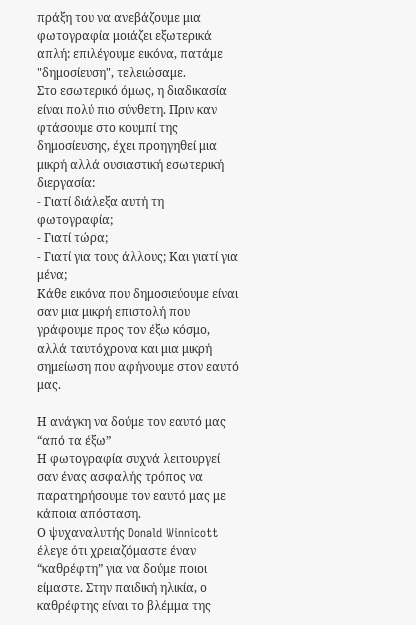πράξη του να ανεβάζουμε μια φωτογραφία μοιάζει εξωτερικά απλή: επιλέγουμε εικόνα, πατάμε "δημοσίευση", τελειώσαμε.
Στο εσωτερικό όμως, η διαδικασία είναι πολύ πιο σύνθετη. Πριν καν φτάσουμε στο κουμπί της δημοσίευσης, έχει προηγηθεί μια μικρή αλλά ουσιαστική εσωτερική διεργασία:
- Γιατί διάλεξα αυτή τη φωτογραφία;
- Γιατί τώρα;
- Γιατί για τους άλλους; Και γιατί για μένα;
Κάθε εικόνα που δημοσιεύουμε είναι σαν μια μικρή επιστολή που γράφουμε προς τον έξω κόσμο, αλλά ταυτόχρονα και μια μικρή σημείωση που αφήνουμε στον εαυτό μας.

Η ανάγκη να δούμε τον εαυτό μας “από τα έξω”
Η φωτογραφία συχνά λειτουργεί σαν ένας ασφαλής τρόπος να παρατηρήσουμε τον εαυτό μας με κάποια απόσταση.
Ο ψυχαναλυτής Donald Winnicott έλεγε ότι χρειαζόμαστε έναν “καθρέφτη” για να δούμε ποιοι είμαστε. Στην παιδική ηλικία, ο καθρέφτης είναι το βλέμμα της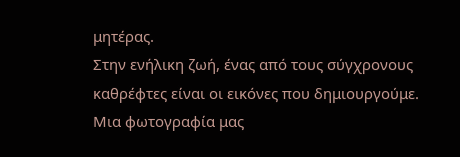μητέρας.
Στην ενήλικη ζωή, ένας από τους σύγχρονους καθρέφτες είναι οι εικόνες που δημιουργούμε.
Μια φωτογραφία μας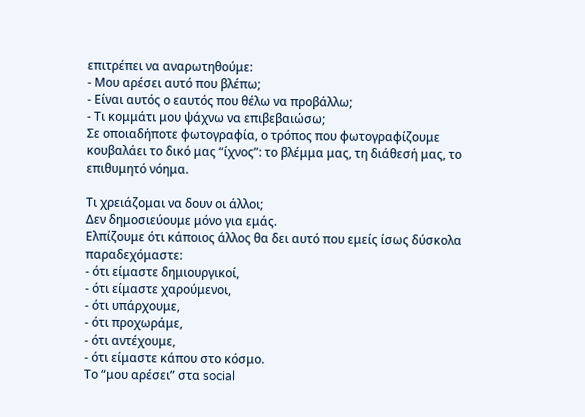επιτρέπει να αναρωτηθούμε:
- Μου αρέσει αυτό που βλέπω;
- Είναι αυτός ο εαυτός που θέλω να προβάλλω;
- Τι κομμάτι μου ψάχνω να επιβεβαιώσω;
Σε οποιαδήποτε φωτογραφία, ο τρόπος που φωτογραφίζουμε κουβαλάει το δικό μας “ίχνος”: το βλέμμα μας, τη διάθεσή μας, το επιθυμητό νόημα.

Τι χρειάζομαι να δουν οι άλλοι;
Δεν δημοσιεύουμε μόνο για εμάς.
Ελπίζουμε ότι κάποιος άλλος θα δει αυτό που εμείς ίσως δύσκολα παραδεχόμαστε:
- ότι είμαστε δημιουργικοί,
- ότι είμαστε χαρούμενοι,
- ότι υπάρχουμε,
- ότι προχωράμε,
- ότι αντέχουμε,
- ότι είμαστε κάπου στο κόσμο.
Το “μου αρέσει” στα social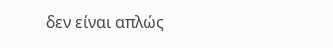δεν είναι απλώς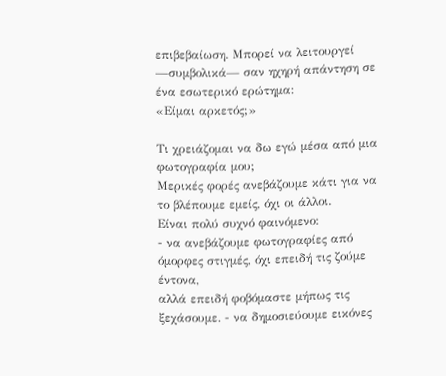επιβεβαίωση. Μπορεί να λειτουργεί —συμβολικά— σαν ηχηρή απάντηση σε ένα εσωτερικό ερώτημα:
«Είμαι αρκετός;»

Τι χρειάζομαι να δω εγώ μέσα από μια φωτογραφία μου;
Μερικές φορές ανεβάζουμε κάτι για να το βλέπουμε εμείς, όχι οι άλλοι.
Είναι πολύ συχνό φαινόμενο:
- να ανεβάζουμε φωτογραφίες από όμορφες στιγμές, όχι επειδή τις ζούμε έντονα,
αλλά επειδή φοβόμαστε μήπως τις ξεχάσουμε. - να δημοσιεύουμε εικόνες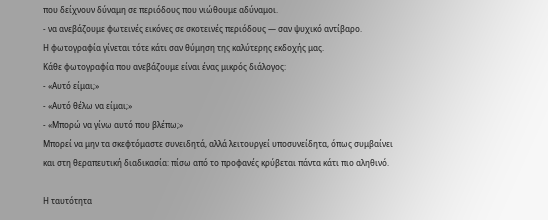που δείχνουν δύναμη σε περιόδους που νιώθουμε αδύναμοι.
- να ανεβάζουμε φωτεινές εικόνες σε σκοτεινές περιόδους — σαν ψυχικό αντίβαρο.
Η φωτογραφία γίνεται τότε κάτι σαν θύμηση της καλύτερης εκδοχής μας.
Κάθε φωτογραφία που ανεβάζουμε είναι ένας μικρός διάλογος:
- «Αυτό είμαι;»
- «Αυτό θέλω να είμαι;»
- «Μπορώ να γίνω αυτό που βλέπω;»
Μπορεί να μην τα σκεφτόμαστε συνειδητά, αλλά λειτουργεί υποσυνείδητα, όπως συμβαίνει και στη θεραπευτική διαδικασία: πίσω από το προφανές κρύβεται πάντα κάτι πιο αληθινό.

Η ταυτότητα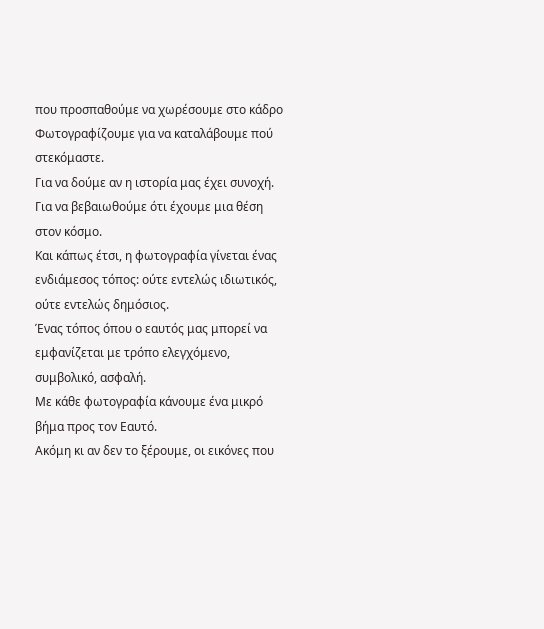που προσπαθούμε να χωρέσουμε στο κάδρο
Φωτογραφίζουμε για να καταλάβουμε πού στεκόμαστε.
Για να δούμε αν η ιστορία μας έχει συνοχή.
Για να βεβαιωθούμε ότι έχουμε μια θέση στον κόσμο.
Και κάπως έτσι, η φωτογραφία γίνεται ένας ενδιάμεσος τόπος: ούτε εντελώς ιδιωτικός, ούτε εντελώς δημόσιος.
Ένας τόπος όπου ο εαυτός μας μπορεί να εμφανίζεται με τρόπο ελεγχόμενο, συμβολικό, ασφαλή.
Με κάθε φωτογραφία κάνουμε ένα μικρό βήμα προς τον Εαυτό.
Ακόμη κι αν δεν το ξέρουμε, οι εικόνες που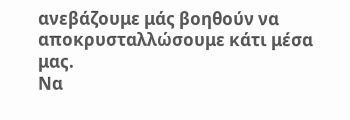ανεβάζουμε μάς βοηθούν να αποκρυσταλλώσουμε κάτι μέσα μας.
Να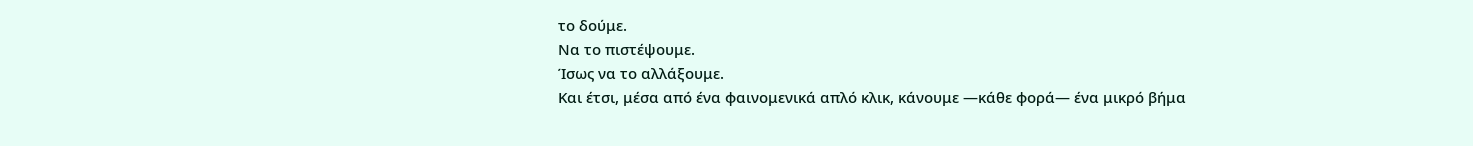το δούμε.
Να το πιστέψουμε.
Ίσως να το αλλάξουμε.
Και έτσι, μέσα από ένα φαινομενικά απλό κλικ, κάνουμε —κάθε φορά— ένα μικρό βήμα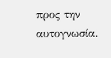προς την αυτογνωσία.